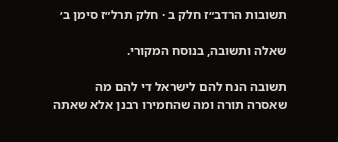תשובות הרדב״ז חלק ב · חלק תרל״ז סימן ב׳

שאלה ותשובה, בנוסח המקורי.

תשובה הנח להם לישראל די להם מה שאסרה תורה ומה שהחמירו רבנן אלא שאתה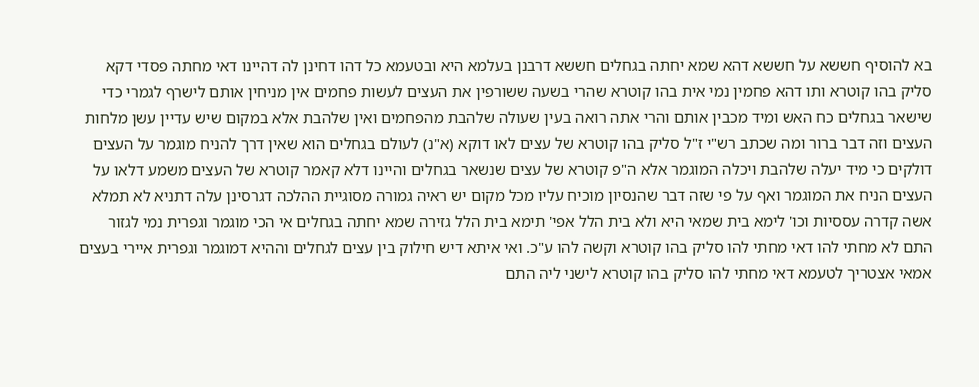בא להוסיף חששא על חששא דהא שמא יחתה בגחלים חששא דרבנן בעלמא היא ובטעמא כל דהו דחינן לה דהיינו דאי מחתה פסדי דקא סליק בהו קוטרא ותו דהא פחמין נמי אית בהו קוטרא שהרי בשעה ששורפין את העצים לעשות פחמים אין מניחין אותם לישרף לגמרי כדי שישאר בגחלים כח האש ומיד מכבין אותם והרי אתה רואה בעין שעולה שלהבת מהפחמים ואין שלהבת אלא במקום שיש עדיין עשן מלחות העצים וזה דבר ברור ומה שכתב רש"י ז"ל סליק בהו קוטרא של עצים לאו דוקא (א"נ) לעולם בגחלים הוא שאין דרך להניח מוגמר על העצים דולקים כי מיד יעלה שלהבת ויכלה המוגמר אלא ה"פ קוטרא של עצים שנשאר בגחלים והיינו דלא קאמר קוטרא של העצים משמע דלאו על העצים הניח את המוגמר ואף על פי שזה דבר שהנסיון מוכיח עליו מכל מקום יש ראיה גמורה מסוגיית ההלכה דגרסינן עלה דתניא לא תמלא אשה קדרה עססיות וכו' לימא בית שמאי היא ולא בית הלל אפי' תימא בית הלל גזירה שמא יחתה בגחלים אי הכי מוגמר וגפרית נמי לגזור התם לא מחתי להו דאי מחתי להו סליק בהו קוטרא וקשה להו ע"כ. ואי איתא דיש חילוק בין עצים לגחלים וההיא דמוגמר וגפרית איירי בעצים אמאי אצטריך לטעמא דאי מחתי להו סליק בהו קוטרא לישני ליה התם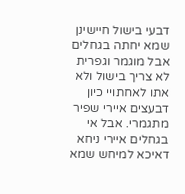דבעי בישול חיישינן שמא יחתה בגחלים אבל מוגמר וגפרית לא צריך בישול ולא אתו לאחתויי כיון דבעצים איירי שפיר מתגמרי. אבל אי בגחלים איירי ניחא דאיכא למיחש שמא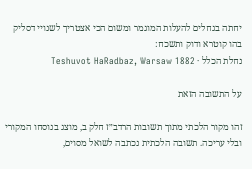יחתה בגחלים להעלות המוגמר ומשום הכי אצטריך לשנויי דסליק בהו קוטרא ודוק ותשכח:
נחלת הכלל · Teshuvot HaRadbaz, Warsaw 1882

על התשובה הזאת

זהו מקור הלכתי מתוך תשובות הרדב״ז חלק ב, מוצג בנוסחו המקורי ובלי עריכה. תשובה הלכתית נכתבה לשואל מסוים,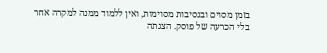בזמן מסוים ובנסיבות מסוימות, ואין ללמוד ממנה למקרה אחר בלי הכרעה של פוסק. הצגתה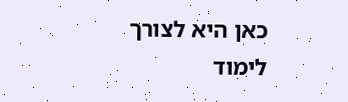כאן היא לצורך לימוד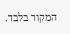המקור בלבד.